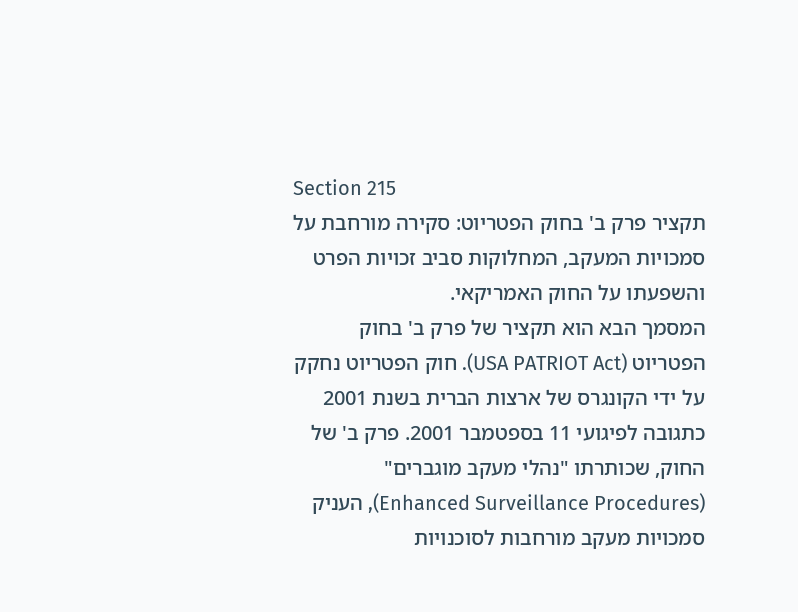Section 215
תקציר פרק ב' בחוק הפטריוט: סקירה מורחבת על סמכויות המעקב, המחלוקות סביב זכויות הפרט והשפעתו על החוק האמריקאי.
המסמך הבא הוא תקציר של פרק ב' בחוק הפטריוט (USA PATRIOT Act). חוק הפטריוט נחקק על ידי הקונגרס של ארצות הברית בשנת 2001 כתגובה לפיגועי 11 בספטמבר 2001. פרק ב' של החוק, שכותרתו "נהלי מעקב מוגברים" (Enhanced Surveillance Procedures), העניק סמכויות מעקב מורחבות לסוכנויות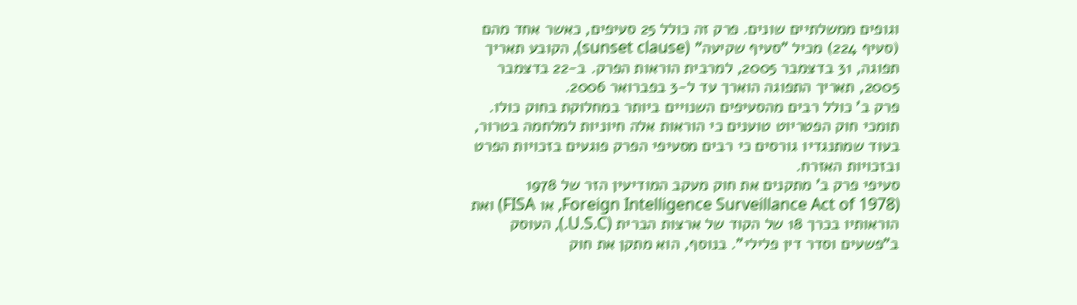וגופים ממשלתיים שונים. פרק זה כולל 25 סעיפים, כאשר אחד מהם (סעיף 224) מכיל "סעיף שקיעה" (sunset clause), הקובע תאריך תפוגה, 31 בדצמבר 2005, למרבית הוראות הפרק. ב-22 בדצמבר 2005, תאריך התפוגה הוארך עד ל-3 בפברואר 2006.
פרק ב' כולל רבים מהסעיפים השנויים ביותר במחלוקת בחוק כולו. תומכי חוק הפטריוט טוענים כי הוראות אלה חיוניות למלחמה בטרור, בעוד שמתנגדיו גורסים כי רבים מסעיפי הפרק פוגעים בזכויות הפרט ובזכויות האזרח.
סעיפי פרק ב' מתקנים את חוק מעקב המודיעין הזר של 1978 (Foreign Intelligence Surveillance Act of 1978, או FISA) ואת הוראותיו בכרך 18 של הקוד של ארצות הברית (U.S.C.), העוסק ב"פשעים וסדר דין פלילי". בנוסף, הוא מתקן את חוק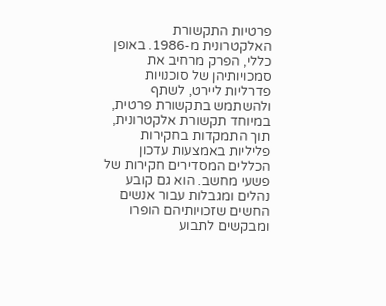פרטיות התקשורת האלקטרונית מ-1986. באופן כללי, הפרק מרחיב את סמכויותיהן של סוכנויות פדרליות ליירט, לשתף ולהשתמש בתקשורת פרטית, במיוחד תקשורת אלקטרונית, תוך התמקדות בחקירות פליליות באמצעות עדכון הכללים המסדירים חקירות של פשעי מחשב. הוא גם קובע נהלים ומגבלות עבור אנשים החשים שזכויותיהם הופרו ומבקשים לתבוע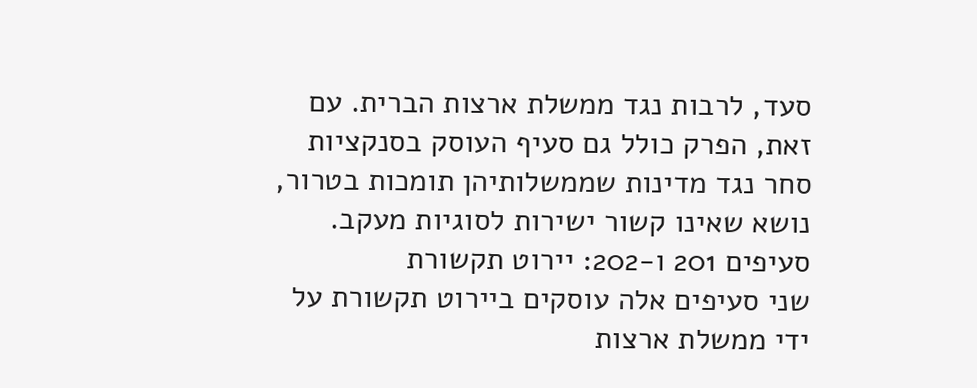סעד, לרבות נגד ממשלת ארצות הברית. עם זאת, הפרק כולל גם סעיף העוסק בסנקציות סחר נגד מדינות שממשלותיהן תומכות בטרור, נושא שאינו קשור ישירות לסוגיות מעקב.
סעיפים 201 ו-202: יירוט תקשורת
שני סעיפים אלה עוסקים ביירוט תקשורת על ידי ממשלת ארצות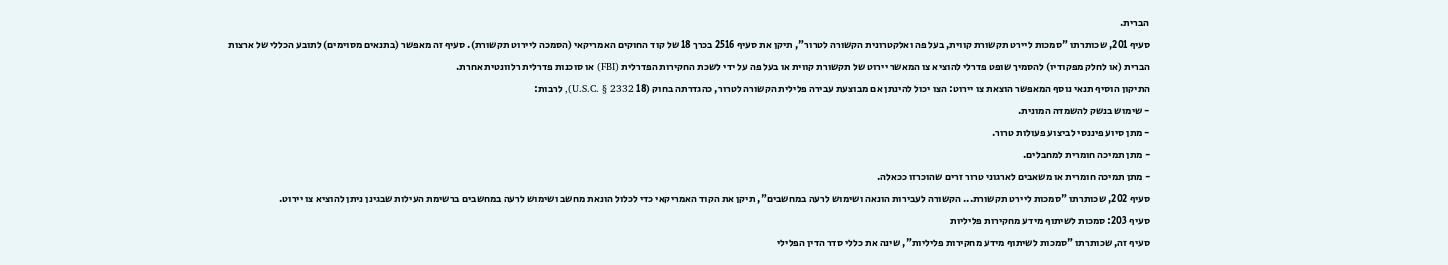הברית.
סעיף 201, שכותרתו "סמכות ליירט תקשורת קווית, בעל פה ואלקטרונית הקשורה לטרור", תיקן את סעיף 2516 בכרך 18 של קוד החוקים האמריקאי (הסמכה ליירוט תקשורת). סעיף זה מאפשר (בתנאים מסוימים) לתובע הכללי של ארצות הברית (או לחלק מפקודיו) להסמיך שופט פדרלי להוציא צו המאשר יירוט של תקשורת קווית או בעל פה על ידי לשכת החקירות הפדרלית (FBI) או סוכנות פדרלית רלוונטית אחרת.
התיקון הוסיף תנאי נוסף המאפשר הוצאת צו יירוט: הצו יכול להינתן אם מבוצעת עבירה פלילית הקשורה לטרור, כהגדרתה בחוק (18 U.S.C. § 2332), לרבות:
- שימוש בנשק להשמדה המונית.
- מתן סיוע פיננסי לביצוע פעולות טרור.
- מתן תמיכה חומרית למחבלים.
- מתן תמיכה חומרית או משאבים לארגוני טרור זרים שהוכרזו ככאלה.
סעיף 202, שכותרתו "סמכות ליירט תקשורת... הקשורה לעבירות הונאה ושימוש לרעה במחשבים", תיקן את הקוד האמריקאי כדי לכלול הונאת מחשב ושימוש לרעה במחשבים ברשימת העילות שבגינן ניתן להוציא צו יירוט.
סעיף 203: סמכות לשיתוף מידע מחקירות פליליות
סעיף זה, שכותרתו "סמכות לשיתוף מידע מחקירות פליליות", שינה את כללי סדר הדין הפלילי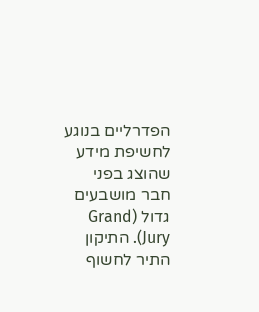הפדרליים בנוגע לחשיפת מידע שהוצג בפני חבר מושבעים גדול (Grand Jury). התיקון התיר לחשוף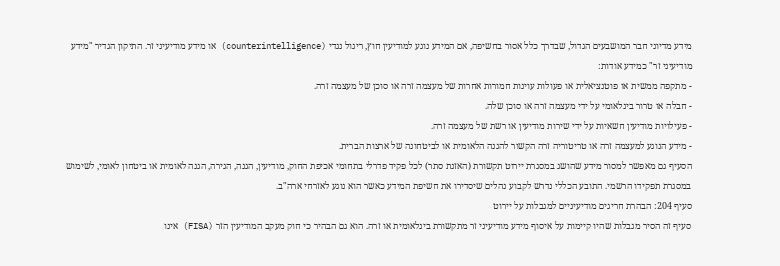מידע מדיוני חבר המושבעים הגדול, שבדרך כלל אסור בחשיפה, אם המידע נוגע למודיעין חוץ, ריגול נגדי (counterintelligence) או מידע מודיעיני זר. התיקון הגדיר "מידע מודיעיני זר" כמידע אודות:
- מתקפה ממשית או פוטנציאלית או פעולות עוינות חמורות אחרות של מעצמה זרה או סוכן של מעצמה זרה.
- חבלה או טרור בינלאומי על ידי מעצמה זרה או סוכן שלה.
- פעילויות מודיעין חשאיות על ידי שירות מודיעין או רשת של מעצמה זרה.
- מידע הנוגע למעצמה זרה או טריטוריה זרה הקשור להגנה הלאומית או לביטחונה של ארצות הברית.
הסעיף גם מאפשר למסור מידע שהושג במסגרת יירוט תקשורת (האזנת סתר) לכל פקיד פדרלי בתחומי אכיפת החוק, מודיעין, הגנה, הגירה, הגנה לאומית או ביטחון לאומי, לשימוש במסגרת תפקידו הרשמי. התובע הכללי נדרש לקבוע נהלים שיסדירו את חשיפת המידע כאשר הוא נוגע לאזרחי ארה"ב.
סעיף 204: הבהרת חריגים מודיעיניים למגבלות על יירוט
סעיף זה הסיר מגבלות שהיו קיימות על איסוף מידע מודיעיני זר מתקשורת בינלאומית או זרה. הוא גם הבהיר כי חוק מעקב המודיעין הזר (FISA) אינו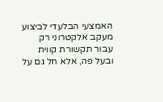האמצעי הבלעדי לביצוע מעקב אלקטרוני רק עבור תקשורת קווית ובעל פה, אלא חל גם על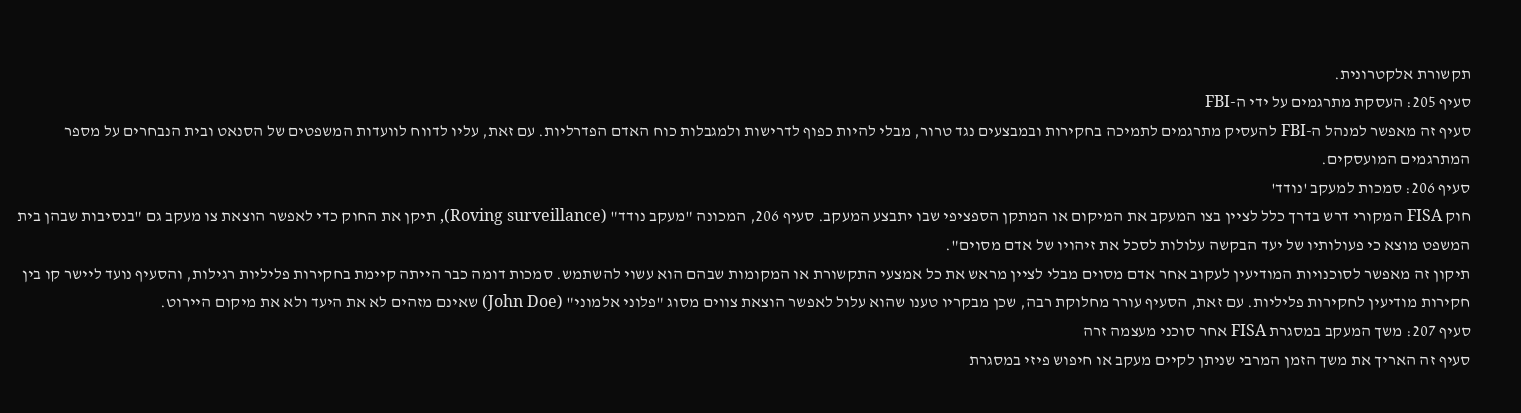תקשורת אלקטרונית.
סעיף 205: העסקת מתרגמים על ידי ה-FBI
סעיף זה מאפשר למנהל ה-FBI להעסיק מתרגמים לתמיכה בחקירות ובמבצעים נגד טרור, מבלי להיות כפוף לדרישות ולמגבלות כוח האדם הפדרליות. עם זאת, עליו לדווח לוועדות המשפטים של הסנאט ובית הנבחרים על מספר המתרגמים המועסקים.
סעיף 206: סמכות למעקב 'נודד'
חוק FISA המקורי דרש בדרך כלל לציין בצו המעקב את המיקום או המתקן הספציפי שבו יתבצע המעקב. סעיף 206, המכונה "מעקב נודד" (Roving surveillance), תיקן את החוק כדי לאפשר הוצאת צו מעקב גם "בנסיבות שבהן בית המשפט מוצא כי פעולותיו של יעד הבקשה עלולות לסכל את זיהויו של אדם מסוים".
תיקון זה מאפשר לסוכנויות המודיעין לעקוב אחר אדם מסוים מבלי לציין מראש את כל אמצעי התקשורת או המקומות שבהם הוא עשוי להשתמש. סמכות דומה כבר הייתה קיימת בחקירות פליליות רגילות, והסעיף נועד ליישר קו בין חקירות מודיעין לחקירות פליליות. עם זאת, הסעיף עורר מחלוקת רבה, שכן מבקריו טענו שהוא עלול לאפשר הוצאת צווים מסוג "פלוני אלמוני" (John Doe) שאינם מזהים לא את היעד ולא את מיקום היירוט.
סעיף 207: משך המעקב במסגרת FISA אחר סוכני מעצמה זרה
סעיף זה האריך את משך הזמן המרבי שניתן לקיים מעקב או חיפוש פיזי במסגרת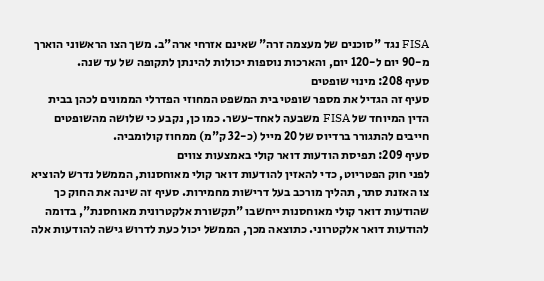FISA נגד "סוכנים של מעצמה זרה" שאינם אזרחי ארה"ב. משך הצו הראשוני הוארך מ-90 יום ל-120 יום, והארכות נוספות יכולות להינתן לתקופה של עד שנה.
סעיף 208: מינוי שופטים
סעיף זה הגדיל את מספר שופטי בית המשפט המחוזי הפדרלי הממונים לכהן בבית הדין המיוחד של FISA משבעה לאחד-עשר. כמו כן, נקבע כי שלושה מהשופטים חייבים להתגורר ברדיוס של 20 מייל (כ-32 ק"מ) ממחוז קולומביה.
סעיף 209: תפיסת הודעות דואר קולי באמצעות צווים
לפני חוק הפטריוט, כדי להאזין להודעות דואר קולי מאוחסנות, הממשל נדרש להוציא צו האזנת סתר, תהליך מורכב בעל דרישות מחמירות. סעיף זה שינה את החוק כך שהודעות דואר קולי מאוחסנות ייחשבו "תקשורת אלקטרונית מאוחסנת", בדומה להודעות דואר אלקטרוני. כתוצאה מכך, הממשל יכול כעת לדרוש גישה להודעות אלה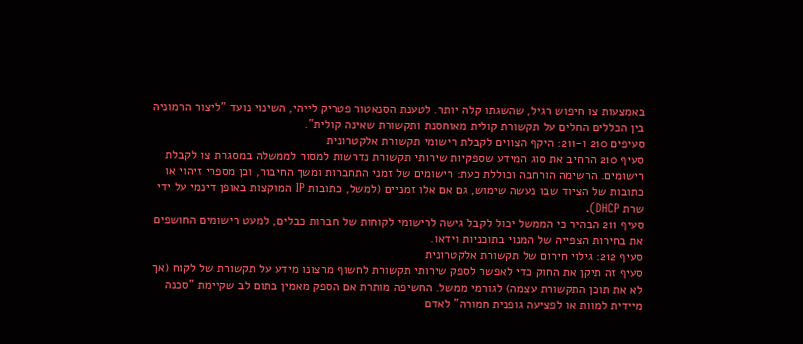באמצעות צו חיפוש רגיל, שהשגתו קלה יותר. לטענת הסנאטור פטריק לייהי, השינוי נועד "ליצור הרמוניה בין הכללים החלים על תקשורת קולית מאוחסנת ותקשורת שאינה קולית".
סעיפים 210 ו-211: היקף הצווים לקבלת רישומי תקשורת אלקטרונית
סעיף 210 הרחיב את סוג המידע שספקיות שירותי תקשורת נדרשות למסור לממשלה במסגרת צו לקבלת רישומים. הרשימה הורחבה וכוללת כעת: רישומים של זמני התחברות ומשך החיבור, וכן מספרי זיהוי או כתובות של הציוד שבו נעשה שימוש, גם אם אלו זמניים (למשל, כתובות IP המוקצות באופן דינמי על ידי שרת DHCP).
סעיף 211 הבהיר כי הממשל יכול לקבל גישה לרישומי לקוחות של חברות כבלים, למעט רישומים החושפים את בחירות הצפייה של המנוי בתוכניות וידאו.
סעיף 212: גילוי חירום של תקשורת אלקטרונית
סעיף זה תיקן את החוק כדי לאפשר לספק שירותי תקשורת לחשוף מרצונו מידע על תקשורת של לקוח (אך לא את תוכן התקשורת עצמה) לגורמי ממשל. החשיפה מותרת אם הספק מאמין בתום לב שקיימת "סכנה מיידית למוות או לפציעה גופנית חמורה" לאדם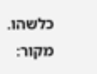כלשהו.
מקור: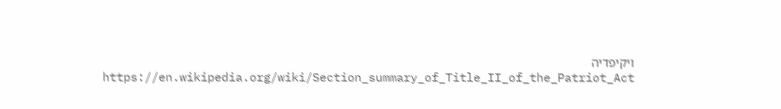ויקיפדיה https://en.wikipedia.org/wiki/Section_summary_of_Title_II_of_the_Patriot_Act